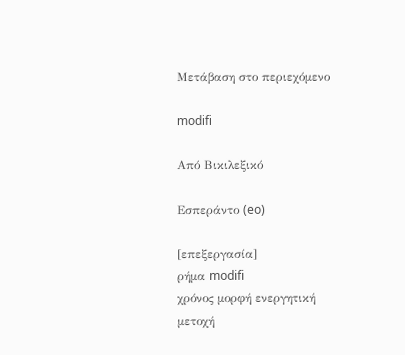Μετάβαση στο περιεχόμενο

modifi

Από Βικιλεξικό

Εσπεράντο (eo)

[επεξεργασία]
ρήμα modifi
χρόνος μορφή ενεργητική
μετοχή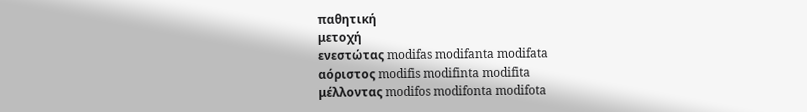παθητική
μετοχή
ενεστώτας modifas modifanta modifata
αόριστος modifis modifinta modifita
μέλλοντας modifos modifonta modifota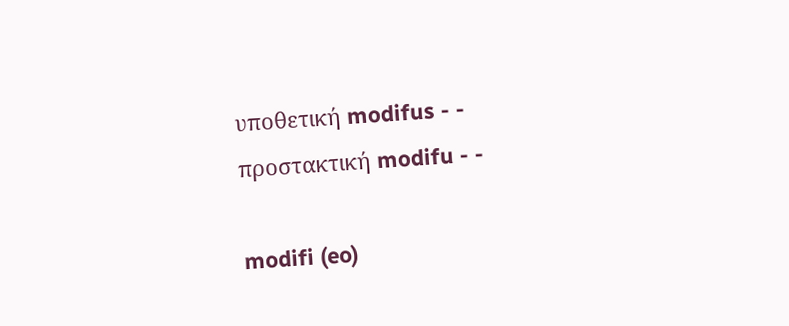υποθετική modifus - -
προστακτική modifu - -

modifi (eo)